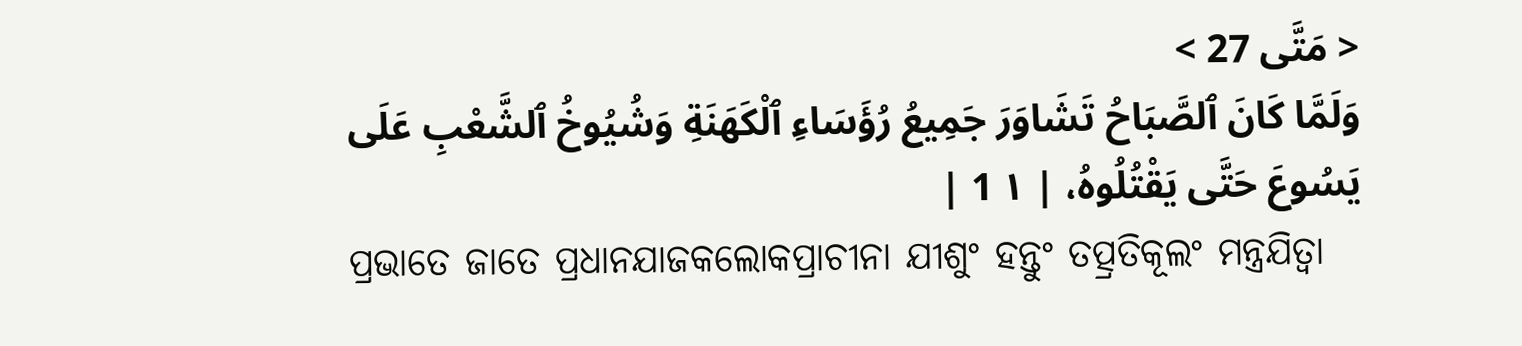< مَتَّى 27 >
وَلَمَّا كَانَ ٱلصَّبَاحُ تَشَاوَرَ جَمِيعُ رُؤَسَاءِ ٱلْكَهَنَةِ وَشُيُوخُ ٱلشَّعْبِ عَلَى يَسُوعَ حَتَّى يَقْتُلُوهُ، | ١ 1 |
ପ୍ରଭାତେ ଜାତେ ପ୍ରଧାନଯାଜକଲୋକପ୍ରାଚୀନା ଯୀଶୁଂ ହନ୍ତୁଂ ତତ୍ପ୍ରତିକୂଲଂ ମନ୍ତ୍ରଯିତ୍ୱା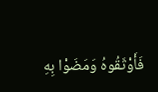فَأَوْثَقُوهُ وَمَضَوْا بِهِ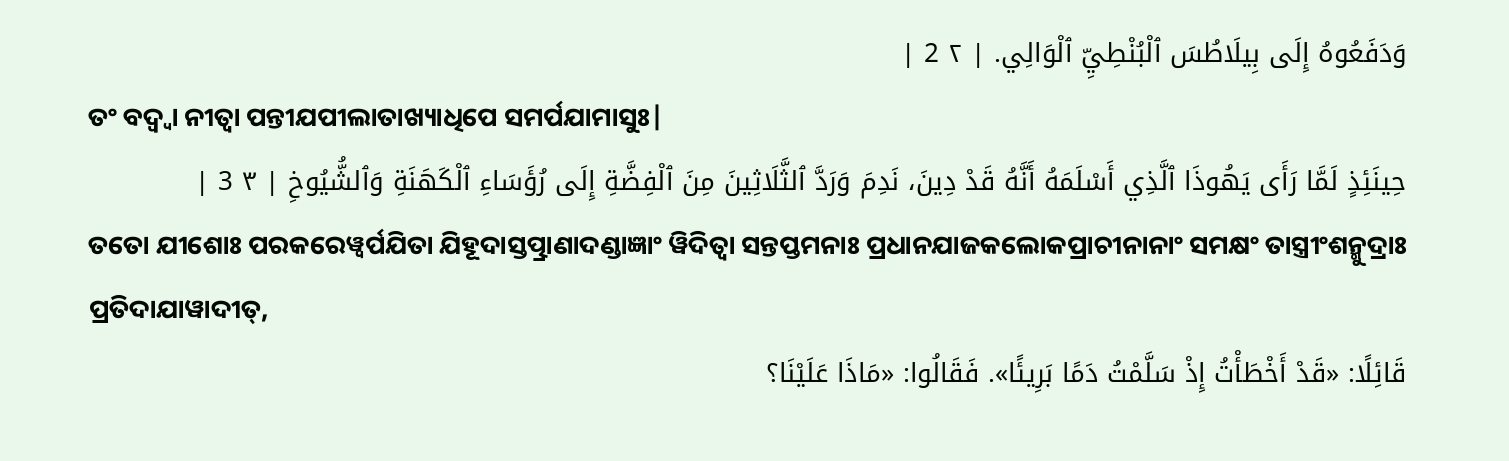وَدَفَعُوهُ إِلَى بِيلَاطُسَ ٱلْبُنْطِيِّ ٱلْوَالِي. | ٢ 2 |
ତଂ ବଦ୍ୱ୍ୱା ନୀତ୍ୱା ପନ୍ତୀଯପୀଲାତାଖ୍ୟାଧିପେ ସମର୍ପଯାମାସୁଃ|
حِينَئِذٍ لَمَّا رَأَى يَهُوذَا ٱلَّذِي أَسْلَمَهُ أَنَّهُ قَدْ دِينَ، نَدِمَ وَرَدَّ ٱلثَّلَاثِينَ مِنَ ٱلْفِضَّةِ إِلَى رُؤَسَاءِ ٱلْكَهَنَةِ وَٱلشُّيُوخِ | ٣ 3 |
ତତୋ ଯୀଶୋଃ ପରକରେୱ୍ୱର୍ପଯିତା ଯିହୂଦାସ୍ତତ୍ପ୍ରାଣାଦଣ୍ଡାଜ୍ଞାଂ ୱିଦିତ୍ୱା ସନ୍ତପ୍ତମନାଃ ପ୍ରଧାନଯାଜକଲୋକପ୍ରାଚୀନାନାଂ ସମକ୍ଷଂ ତାସ୍ତ୍ରୀଂଶନ୍ମୁଦ୍ରାଃ ପ୍ରତିଦାଯାୱାଦୀତ୍,
قَائِلًا: «قَدْ أَخْطَأْتُ إِذْ سَلَّمْتُ دَمًا بَرِيئًا». فَقَالُوا: «مَاذَا عَلَيْنَا؟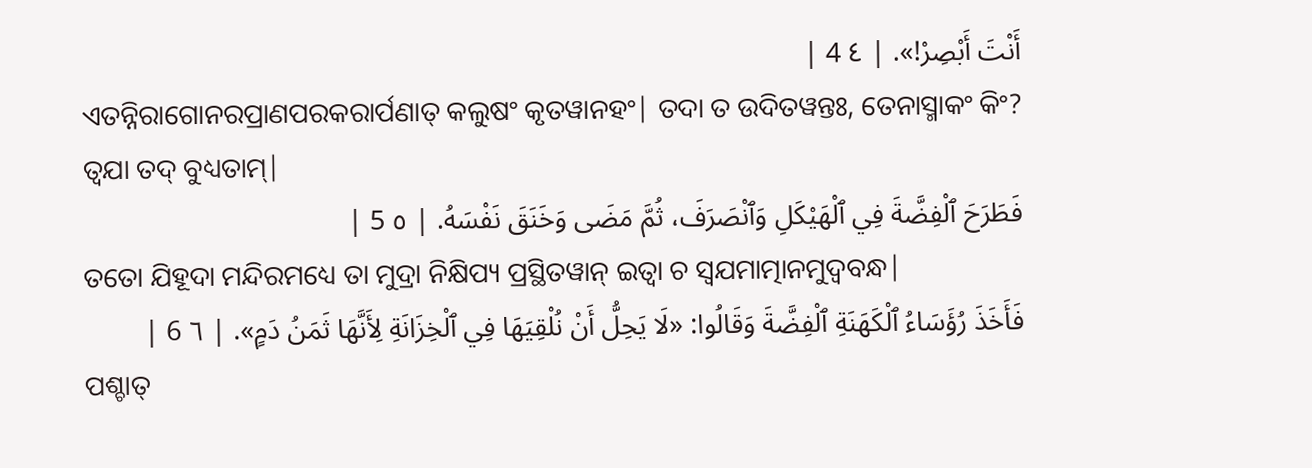أَنْتَ أَبْصِرْ!». | ٤ 4 |
ଏତନ୍ନିରାଗୋନରପ୍ରାଣପରକରାର୍ପଣାତ୍ କଲୁଷଂ କୃତୱାନହଂ| ତଦା ତ ଉଦିତୱନ୍ତଃ, ତେନାସ୍ମାକଂ କିଂ? ତ୍ୱଯା ତଦ୍ ବୁଧ୍ୟତାମ୍|
فَطَرَحَ ٱلْفِضَّةَ فِي ٱلْهَيْكَلِ وَٱنْصَرَفَ، ثُمَّ مَضَى وَخَنَقَ نَفْسَهُ. | ٥ 5 |
ତତୋ ଯିହୂଦା ମନ୍ଦିରମଧ୍ୟେ ତା ମୁଦ୍ରା ନିକ୍ଷିପ୍ୟ ପ୍ରସ୍ଥିତୱାନ୍ ଇତ୍ୱା ଚ ସ୍ୱଯମାତ୍ମାନମୁଦ୍ବବନ୍ଧ|
فَأَخَذَ رُؤَسَاءُ ٱلْكَهَنَةِ ٱلْفِضَّةَ وَقَالُوا: «لَا يَحِلُّ أَنْ نُلْقِيَهَا فِي ٱلْخِزَانَةِ لِأَنَّهَا ثَمَنُ دَمٍ». | ٦ 6 |
ପଶ୍ଚାତ୍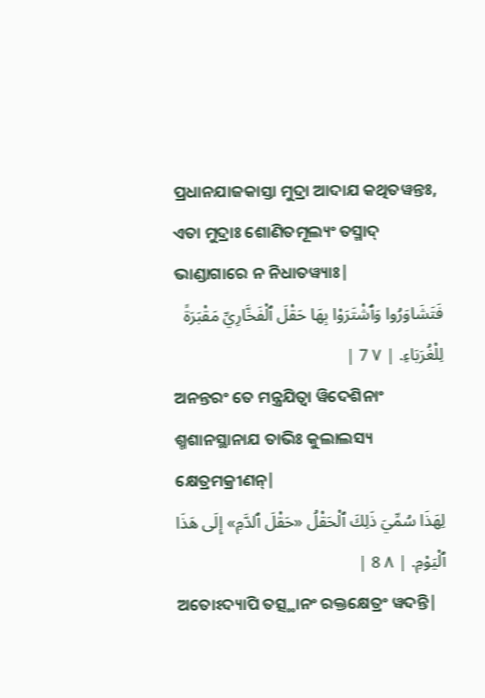ପ୍ରଧାନଯାଜକାସ୍ତା ମୁଦ୍ରା ଆଦାଯ କଥିତୱନ୍ତଃ, ଏତା ମୁଦ୍ରାଃ ଶୋଣିତମୂଲ୍ୟଂ ତସ୍ମାଦ୍ ଭାଣ୍ଡାଗାରେ ନ ନିଧାତୱ୍ୟାଃ|
فَتَشَاوَرُوا وَٱشْتَرَوْا بِهَا حَقْلَ ٱلْفَخَّارِيِّ مَقْبَرَةً لِلْغُرَبَاءِ. | ٧ 7 |
ଅନନ୍ତରଂ ତେ ମନ୍ତ୍ରଯିତ୍ୱା ୱିଦେଶିନାଂ ଶ୍ମଶାନସ୍ଥାନାଯ ତାଭିଃ କୁଲାଲସ୍ୟ କ୍ଷେତ୍ରମକ୍ରୀଣନ୍|
لِهَذَا سُمِّيَ ذَلِكَ ٱلْحَقْلُ «حَقْلَ ٱلدَّمِ» إِلَى هَذَا ٱلْيَوْمِ. | ٨ 8 |
ଅତୋଽଦ୍ୟାପି ତତ୍ସ୍ଥାନଂ ରକ୍ତକ୍ଷେତ୍ରଂ ୱଦନ୍ତି|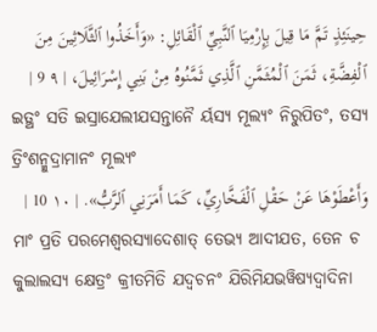حِينَئِذٍ تَمَّ مَا قِيلَ بِإِرْمِيَا ٱلنَّبِيِّ ٱلْقَائِلِ: «وَأَخَذُوا ٱلثَّلَاثِينَ مِنَ ٱلْفِضَّةِ، ثَمَنَ ٱلْمُثَمَّنِ ٱلَّذِي ثَمَّنُوهُ مِنْ بَنِي إِسْرَائِيلَ، | ٩ 9 |
ଇତ୍ଥଂ ସତି ଇସ୍ରାଯେଲୀଯସନ୍ତାନୈ ର୍ୟସ୍ୟ ମୂଲ୍ୟଂ ନିରୁପିତଂ, ତସ୍ୟ ତ୍ରିଂଶନ୍ମୁଦ୍ରାମାନଂ ମୂଲ୍ୟଂ
وَأَعْطَوْهَا عَنْ حَقْلِ ٱلْفَخَّارِيِّ، كَمَا أَمَرَنِي ٱلرَّبُّ». | ١٠ 10 |
ମାଂ ପ୍ରତି ପରମେଶ୍ୱରସ୍ୟାଦେଶାତ୍ ତେଭ୍ୟ ଆଦୀଯତ, ତେନ ଚ କୁଲାଲସ୍ୟ କ୍ଷେତ୍ରଂ କ୍ରୀତମିତି ଯଦ୍ୱଚନଂ ଯିରିମିଯଭୱିଷ୍ୟଦ୍ୱାଦିନା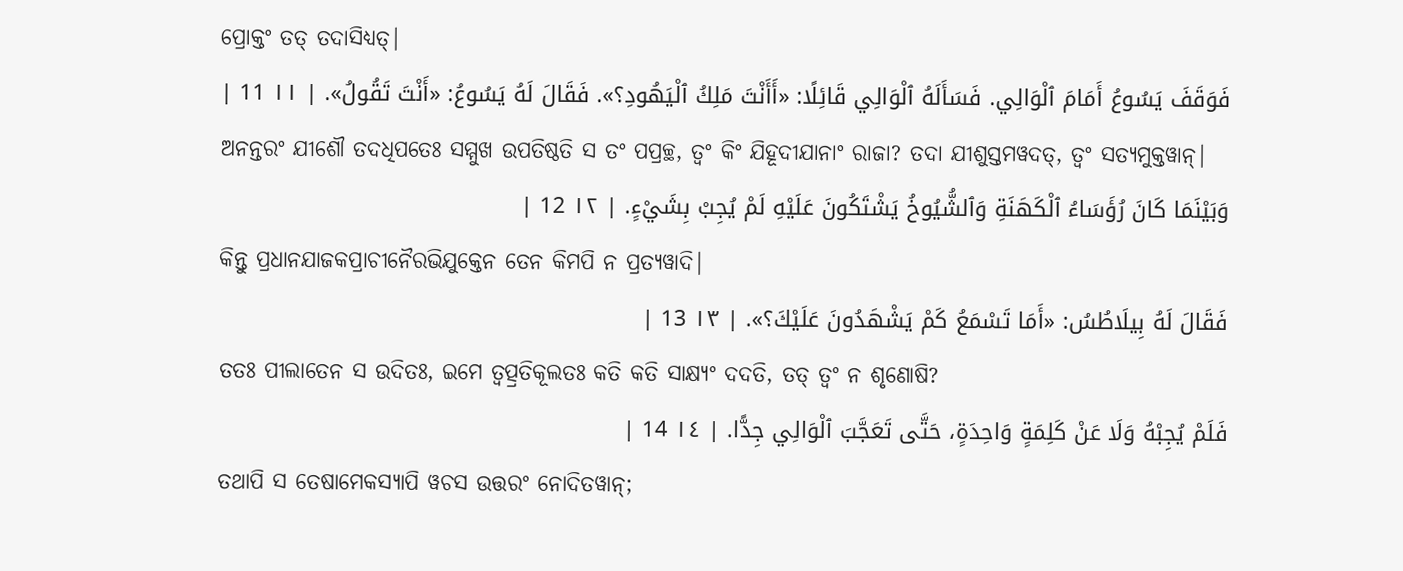ପ୍ରୋକ୍ତଂ ତତ୍ ତଦାସିଧ୍ୟତ୍|
فَوَقَفَ يَسُوعُ أَمَامَ ٱلْوَالِي. فَسَأَلَهُ ٱلْوَالِي قَائِلًا: «أَأَنْتَ مَلِكُ ٱلْيَهُودِ؟». فَقَالَ لَهُ يَسُوعُ: «أَنْتَ تَقُولُ». | ١١ 11 |
ଅନନ୍ତରଂ ଯୀଶୌ ତଦଧିପତେଃ ସମ୍ମୁଖ ଉପତିଷ୍ଠତି ସ ତଂ ପପ୍ରଚ୍ଛ, ତ୍ୱଂ କିଂ ଯିହୂଦୀଯାନାଂ ରାଜା? ତଦା ଯୀଶୁସ୍ତମୱଦତ୍, ତ୍ୱଂ ସତ୍ୟମୁକ୍ତୱାନ୍|
وَبَيْنَمَا كَانَ رُؤَسَاءُ ٱلْكَهَنَةِ وَٱلشُّيُوخُ يَشْتَكُونَ عَلَيْهِ لَمْ يُجِبْ بِشَيْءٍ. | ١٢ 12 |
କିନ୍ତୁ ପ୍ରଧାନଯାଜକପ୍ରାଚୀନୈରଭିଯୁକ୍ତେନ ତେନ କିମପି ନ ପ୍ରତ୍ୟୱାଦି|
فَقَالَ لَهُ بِيلَاطُسُ: «أَمَا تَسْمَعُ كَمْ يَشْهَدُونَ عَلَيْكَ؟». | ١٣ 13 |
ତତଃ ପୀଲାତେନ ସ ଉଦିତଃ, ଇମେ ତ୍ୱତ୍ପ୍ରତିକୂଲତଃ କତି କତି ସାକ୍ଷ୍ୟଂ ଦଦତି, ତତ୍ ତ୍ୱଂ ନ ଶୃଣୋଷି?
فَلَمْ يُجِبْهُ وَلَا عَنْ كَلِمَةٍ وَاحِدَةٍ، حَتَّى تَعَجَّبَ ٱلْوَالِي جِدًّا. | ١٤ 14 |
ତଥାପି ସ ତେଷାମେକସ୍ୟାପି ୱଚସ ଉତ୍ତରଂ ନୋଦିତୱାନ୍;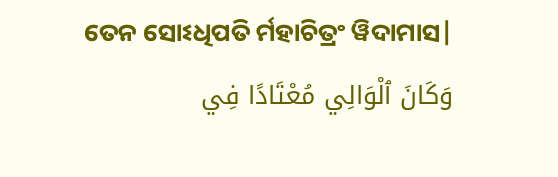ତେନ ସୋଽଧିପତି ର୍ମହାଚିତ୍ରଂ ୱିଦାମାସ|
وَكَانَ ٱلْوَالِي مُعْتَادًا فِي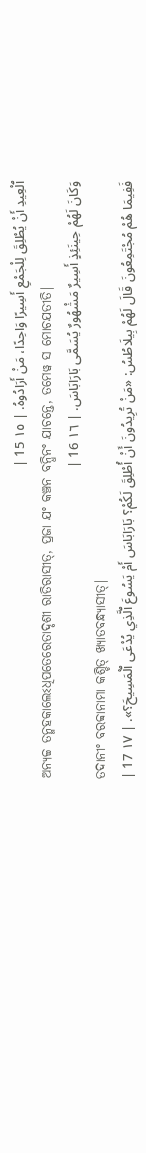ٱلْعِيدِ أَنْ يُطْلِقَ لِلْجَمْعِ أَسِيرًا وَاحِدًا، مَنْ أَرَادُوهُ. | ١٥ 15 |
ଅନ୍ୟଚ୍ଚ ତନ୍ମହକାଲେଽଧିପତେରେତାଦୃଶୀ ରାତିରାସୀତ୍, ପ୍ରଜା ଯଂ କଞ୍ଚନ ବନ୍ଧିନଂ ଯାଚନ୍ତେ, ତମେୱ ସ ମୋଚଯତୀତି|
وَكَانَ لَهُمْ حِينَئِذٍ أَسِيرٌ مَشْهُورٌ يُسَمَّى بَارَابَاسَ. | ١٦ 16 |
ତଦାନୀଂ ବରବ୍ବାନାମା କଶ୍ଚିତ୍ ଖ୍ୟାତବନ୍ଧ୍ୟାସୀତ୍|
فَفِيمَا هُمْ مُجْتَمِعُونَ قَالَ لَهُمْ بِيلَاطُسُ: «مَنْ تُرِيدُونَ أَنْ أُطْلِقَ لَكُمْ؟ بَارَابَاسَ أَمْ يَسُوعَ ٱلَّذِي يُدْعَى ٱلْمَسِيحَ؟». | ١٧ 17 |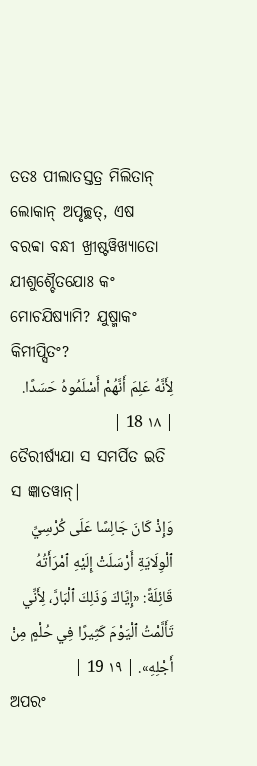ତତଃ ପୀଲାତସ୍ତତ୍ର ମିଲିତାନ୍ ଲୋକାନ୍ ଅପୃଚ୍ଛତ୍, ଏଷ ବରବ୍ବା ବନ୍ଧୀ ଖ୍ରୀଷ୍ଟୱିଖ୍ୟାତୋ ଯୀଶୁଶ୍ଚୈତଯୋଃ କଂ ମୋଚଯିଷ୍ୟାମି? ଯୁଷ୍ମାକଂ କିମୀପ୍ସିତଂ?
لِأَنَّهُ عَلِمَ أَنَّهُمْ أَسْلَمُوهُ حَسَدًا. | ١٨ 18 |
ତୈରୀର୍ଷ୍ୟଯା ସ ସମର୍ପିତ ଇତି ସ ଜ୍ଞାତୱାନ୍|
وَإِذْ كَانَ جَالِسًا عَلَى كُرْسِيِّ ٱلْوِلَايَةِ أَرْسَلَتْ إِلَيْهِ ٱمْرَأَتُهُ قَائِلَةً: «إِيَّاكَ وَذَلِكَ ٱلْبَارَّ، لِأَنِّي تَأَلَّمْتُ ٱلْيَوْمَ كَثِيرًا فِي حُلْمٍ مِنْ أَجْلِهِ». | ١٩ 19 |
ଅପରଂ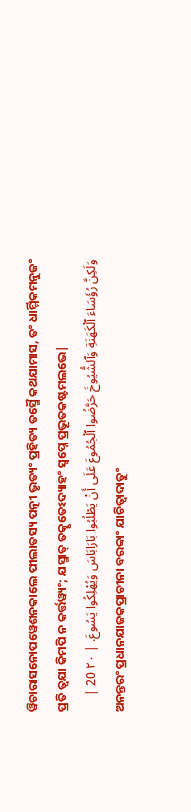ୱିଚାରାସନୋପୱେଶନକାଲେ ପୀଲାତସ୍ୟ ପତ୍ନୀ ଭୃତ୍ୟଂ ପ୍ରହିତ୍ୟ ତସ୍ମୈ କଥଯାମାସ, ତଂ ଧାର୍ମ୍ମିକମନୁଜଂ ପ୍ରତି ତ୍ୱଯା କିମପି ନ କର୍ତ୍ତୱ୍ୟଂ; ଯସ୍ମାତ୍ ତତ୍କୃତେଽଦ୍ୟାହଂ ସ୍ୱପ୍ନେ ପ୍ରଭୂତକଷ୍ଟମଲଭେ|
وَلَكِنَّ رُؤَسَاءَ ٱلْكَهَنَةِ وَٱلشُّيُوخَ حَرَّضُوا ٱلْجُمُوعَ عَلَى أَنْ يَطْلُبُوا بَارَابَاسَ وَيُهْلِكُوا يَسُوعَ. | ٢٠ 20 |
ଅନନ୍ତରଂ ପ୍ରଧାନଯାଜକପ୍ରାଚୀନା ବରବ୍ବାଂ ଯାଚିତ୍ୱାଦାତୁଂ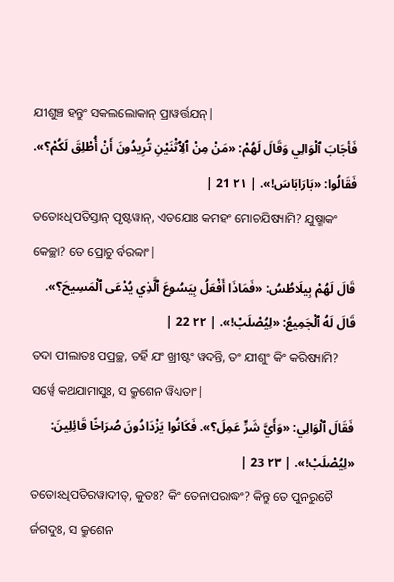ଯୀଶୁଞ୍ଚ ହନ୍ତୁଂ ସକଲଲୋକାନ୍ ପ୍ରାୱର୍ତ୍ତଯନ୍|
فَأجَابَ ٱلْوَالِي وَقَالَ لَهُمْ: «مَنْ مِنْ ٱلِٱثْنَيْنِ تُرِيدُونَ أَنْ أُطْلِقَ لَكُمْ؟». فَقَالُوا: «بَارَابَاسَ!». | ٢١ 21 |
ତତୋଽଧିପତିସ୍ତାନ୍ ପୃଷ୍ଟୱାନ୍, ଏତଯୋଃ କମହଂ ମୋଚଯିଷ୍ୟାମି? ଯୁଷ୍ମାକଂ କେଚ୍ଛା? ତେ ପ୍ରୋଚୁ ର୍ବରବ୍ବାଂ|
قَالَ لَهُمْ بِيلَاطُسُ: «فَمَاذَا أَفْعَلُ بِيَسُوعَ ٱلَّذِي يُدْعَى ٱلْمَسِيحَ؟». قَالَ لَهُ ٱلْجَمِيعُ: «لِيُصْلَبْ!». | ٢٢ 22 |
ତଦା ପୀଲାତଃ ପପ୍ରଚ୍ଛ, ତର୍ହି ଯଂ ଖ୍ରୀଷ୍ଟଂ ୱଦନ୍ତି, ତଂ ଯୀଶୁଂ କିଂ କରିଷ୍ୟାମି? ସର୍ୱ୍ୱେ କଥଯାମାସୁଃ, ସ କ୍ରୁଶେନ ୱିଧ୍ୟତାଂ|
فَقَالَ ٱلْوَالِي: «وَأَيَّ شَرٍّ عَمِلَ؟». فَكَانُوا يَزْدَادُونَ صُرَاخًا قَائِلِينَ: «لِيُصْلَبْ!». | ٢٣ 23 |
ତତୋଽଧିପତିରୱାଦୀତ୍, କୁତଃ? କିଂ ତେନାପରାଦ୍ଧଂ? କିନ୍ତୁ ତେ ପୁନରୁଚୈ ର୍ଜଗଦୁଃ, ସ କ୍ରୁଶେନ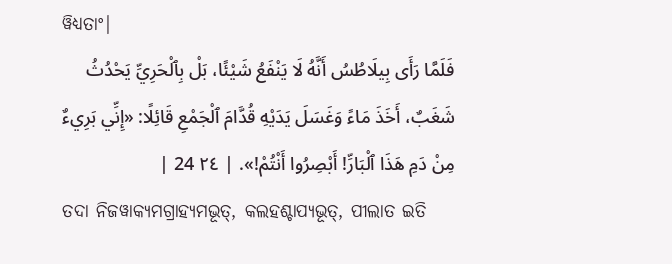ୱିଧ୍ୟତାଂ|
فَلَمَّا رَأَى بِيلَاطُسُ أَنَّهُ لَا يَنْفَعُ شَيْئًا، بَلْ بِٱلْحَرِيِّ يَحْدُثُ شَغَبٌ، أَخَذَ مَاءً وَغَسَلَ يَدَيْهِ قُدَّامَ ٱلْجَمْعِ قَائِلًا: «إِنِّي بَرِيءٌ مِنْ دَمِ هَذَا ٱلْبَارِّ! أَبْصِرُوا أَنْتُمْ!». | ٢٤ 24 |
ତଦା ନିଜୱାକ୍ୟମଗ୍ରାହ୍ୟମଭୂତ୍, କଲହଶ୍ଚାପ୍ୟଭୂତ୍, ପୀଲାତ ଇତି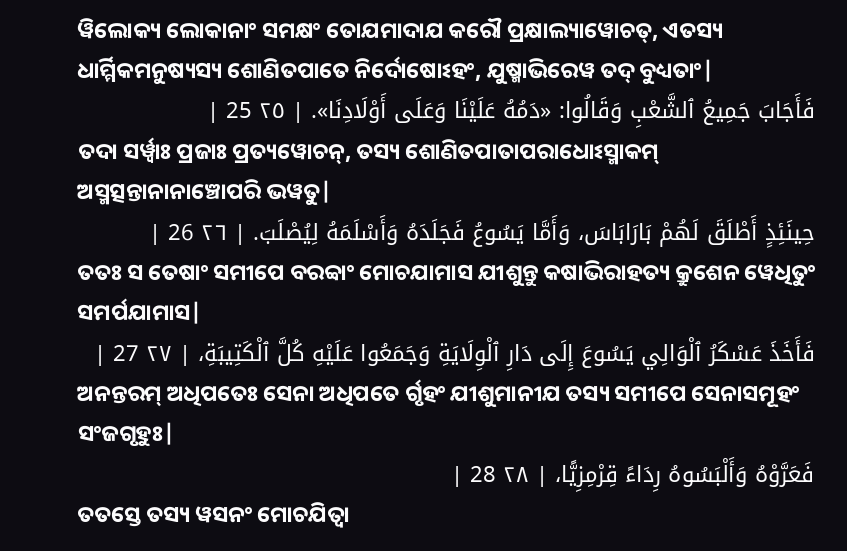ୱିଲୋକ୍ୟ ଲୋକାନାଂ ସମକ୍ଷଂ ତୋଯମାଦାଯ କରୌ ପ୍ରକ୍ଷାଲ୍ୟାୱୋଚତ୍, ଏତସ୍ୟ ଧାର୍ମ୍ମିକମନୁଷ୍ୟସ୍ୟ ଶୋଣିତପାତେ ନିର୍ଦୋଷୋଽହଂ, ଯୁଷ୍ମାଭିରେୱ ତଦ୍ ବୁଧ୍ୟତାଂ|
فَأَجَابَ جَمِيعُ ٱلشَّعْبِ وَقَالُوا: «دَمُهُ عَلَيْنَا وَعَلَى أَوْلَادِنَا». | ٢٥ 25 |
ତଦା ସର୍ୱ୍ୱାଃ ପ୍ରଜାଃ ପ୍ରତ୍ୟୱୋଚନ୍, ତସ୍ୟ ଶୋଣିତପାତାପରାଧୋଽସ୍ମାକମ୍ ଅସ୍ମତ୍ସନ୍ତାନାନାଞ୍ଚୋପରି ଭୱତୁ|
حِينَئِذٍ أَطْلَقَ لَهُمْ بَارَابَاسَ، وَأَمَّا يَسُوعُ فَجَلَدَهُ وَأَسْلَمَهُ لِيُصْلَبَ. | ٢٦ 26 |
ତତଃ ସ ତେଷାଂ ସମୀପେ ବରବ୍ବାଂ ମୋଚଯାମାସ ଯୀଶୁନ୍ତୁ କଷାଭିରାହତ୍ୟ କ୍ରୁଶେନ ୱେଧିତୁଂ ସମର୍ପଯାମାସ|
فَأَخَذَ عَسْكَرُ ٱلْوَالِي يَسُوعَ إِلَى دَارِ ٱلْوِلَايَةِ وَجَمَعُوا عَلَيْهِ كُلَّ ٱلْكَتِيبَةِ، | ٢٧ 27 |
ଅନନ୍ତରମ୍ ଅଧିପତେଃ ସେନା ଅଧିପତେ ର୍ଗୃହଂ ଯୀଶୁମାନୀଯ ତସ୍ୟ ସମୀପେ ସେନାସମୂହଂ ସଂଜଗୃହୁଃ|
فَعَرَّوْهُ وَأَلْبَسُوهُ رِدَاءً قِرْمِزِيًّا، | ٢٨ 28 |
ତତସ୍ତେ ତସ୍ୟ ୱସନଂ ମୋଚଯିତ୍ୱା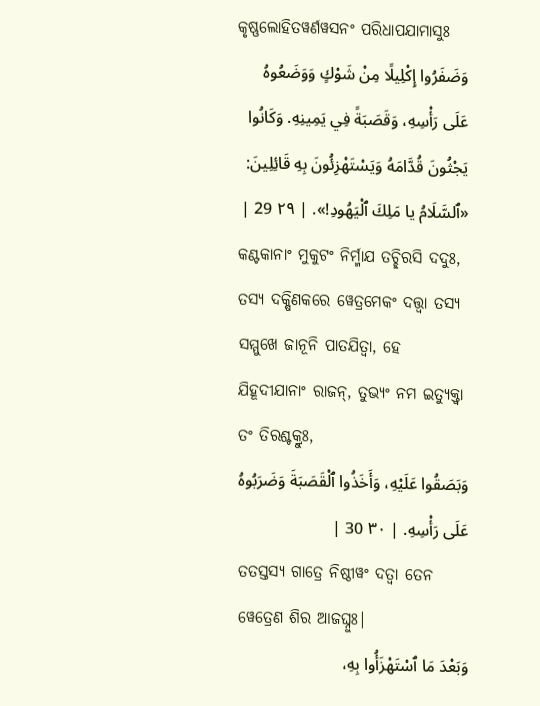କୃଷ୍ଣଲୋହିତୱର୍ଣୱସନଂ ପରିଧାପଯାମାସୁଃ
وَضَفَرُوا إِكْلِيلًا مِنْ شَوْكٍ وَوَضَعُوهُ عَلَى رَأْسِهِ، وَقَصَبَةً فِي يَمِينِهِ. وَكَانُوا يَجْثُونَ قُدَّامَهُ وَيَسْتَهْزِئُونَ بِهِ قَائِلِينَ: «ٱلسَّلَامُ يا مَلِكَ ٱلْيَهُودِ!». | ٢٩ 29 |
କଣ୍ଟକାନାଂ ମୁକୁଟଂ ନିର୍ମ୍ମାଯ ତଚ୍ଛିରସି ଦଦୁଃ, ତସ୍ୟ ଦକ୍ଷିଣକରେ ୱେତ୍ରମେକଂ ଦତ୍ତ୍ୱା ତସ୍ୟ ସମ୍ମୁଖେ ଜାନୂନି ପାତଯିତ୍ୱା, ହେ ଯିହୂଦୀଯାନାଂ ରାଜନ୍, ତୁଭ୍ୟଂ ନମ ଇତ୍ୟୁକ୍ତ୍ୱା ତଂ ତିରଶ୍ଚକ୍ରୁଃ,
وَبَصَقُوا عَلَيْهِ، وَأَخَذُوا ٱلْقَصَبَةَ وَضَرَبُوهُ عَلَى رَأْسِهِ. | ٣٠ 30 |
ତତସ୍ତସ୍ୟ ଗାତ୍ରେ ନିଷ୍ଠୀୱଂ ଦତ୍ୱା ତେନ ୱେତ୍ରେଣ ଶିର ଆଜଘ୍ନୁଃ|
وَبَعْدَ مَا ٱسْتَهْزَأُوا بِهِ،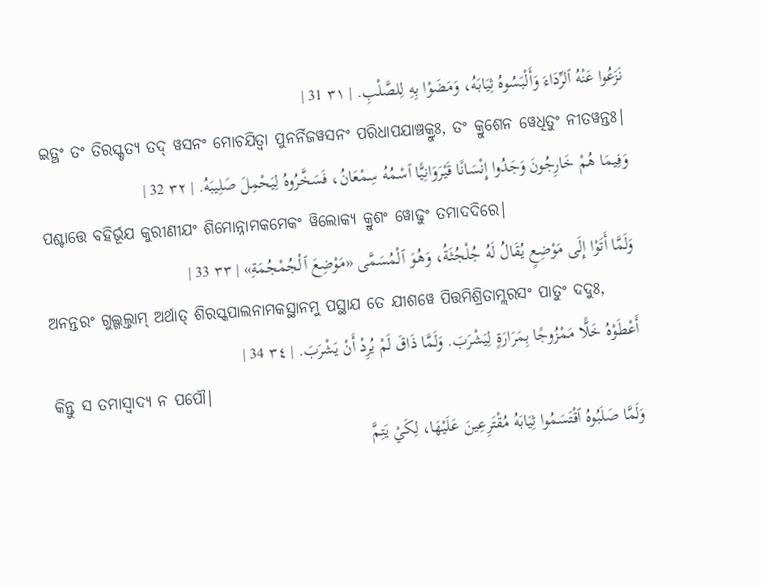نَزَعُوا عَنْهُ ٱلرِّدَاءَ وَأَلْبَسُوهُ ثِيَابَهُ، وَمَضَوْا بِهِ لِلصَّلْبِ. | ٣١ 31 |
ଇତ୍ଥଂ ତଂ ତିରସ୍କୃତ୍ୟ ତଦ୍ ୱସନଂ ମୋଚଯିତ୍ୱା ପୁନର୍ନିଜୱସନଂ ପରିଧାପଯାଞ୍ଚକ୍ରୁଃ, ତଂ କ୍ରୁଶେନ ୱେଧିତୁଂ ନୀତୱନ୍ତଃ|
وَفِيمَا هُمْ خَارِجُونَ وَجَدُوا إِنْسَانًا قَيْرَوَانِيًّا ٱسْمُهُ سِمْعَانُ، فَسَخَّرُوهُ لِيَحْمِلَ صَلِيبَهُ. | ٣٢ 32 |
ପଶ୍ଚାତ୍ତେ ବହିର୍ଭୂଯ କୁରୀଣୀଯଂ ଶିମୋନ୍ନାମକମେକଂ ୱିଲୋକ୍ୟ କ୍ରୁଶଂ ୱୋଢୁଂ ତମାଦଦିରେ|
وَلَمَّا أَتَوْا إِلَى مَوْضِعٍ يُقَالُ لَهُ جُلْجُثَةُ، وَهُوَ ٱلْمُسَمَّى «مَوْضِعَ ٱلْجُمْجُمَةِ» | ٣٣ 33 |
ଅନନ୍ତରଂ ଗୁଲ୍ଗଲ୍ତାମ୍ ଅର୍ଥାତ୍ ଶିରସ୍କପାଲନାମକସ୍ଥାନମୁ ପସ୍ଥାଯ ତେ ଯୀଶୱେ ପିତ୍ତମିଶ୍ରିତାମ୍ଲରସଂ ପାତୁଂ ଦଦୁଃ,
أَعْطَوْهُ خَلًّا مَمْزُوجًا بِمَرَارَةٍ لِيَشْرَبَ. وَلَمَّا ذَاقَ لَمْ يُرِدْ أَنْ يَشْرَبَ. | ٣٤ 34 |
କିନ୍ତୁ ସ ତମାସ୍ୱାଦ୍ୟ ନ ପପୌ|
وَلَمَّا صَلَبُوهُ ٱقْتَسَمُوا ثِيَابَهُ مُقْتَرِعِينَ عَلَيْهَا، لِكَيْ يَتِمَّ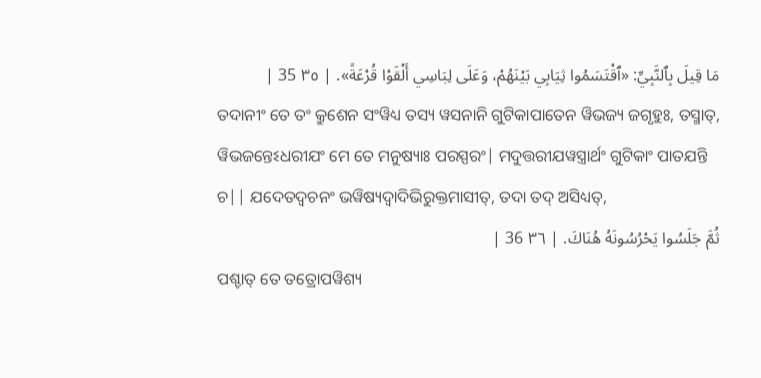مَا قِيلَ بِٱلنَّبِيِّ: «ٱقْتَسَمُوا ثِيَابِي بَيْنَهُمْ، وَعَلَى لِبَاسِي أَلْقَوْا قُرْعَةً». | ٣٥ 35 |
ତଦାନୀଂ ତେ ତଂ କ୍ରୁଶେନ ସଂୱିଧ୍ୟ ତସ୍ୟ ୱସନାନି ଗୁଟିକାପାତେନ ୱିଭଜ୍ୟ ଜଗୃହୁଃ, ତସ୍ମାତ୍, ୱିଭଜନ୍ତେଽଧରୀଯଂ ମେ ତେ ମନୁଷ୍ୟାଃ ପରସ୍ପରଂ| ମଦୁତ୍ତରୀଯୱସ୍ତ୍ରାର୍ଥଂ ଗୁଟିକାଂ ପାତଯନ୍ତି ଚ|| ଯଦେତଦ୍ୱଚନଂ ଭୱିଷ୍ୟଦ୍ୱାଦିଭିରୁକ୍ତମାସୀତ୍, ତଦା ତଦ୍ ଅସିଧ୍ୟତ୍,
ثُمَّ جَلَسُوا يَحْرُسُونَهُ هُنَاكَ. | ٣٦ 36 |
ପଶ୍ଚାତ୍ ତେ ତତ୍ରୋପୱିଶ୍ୟ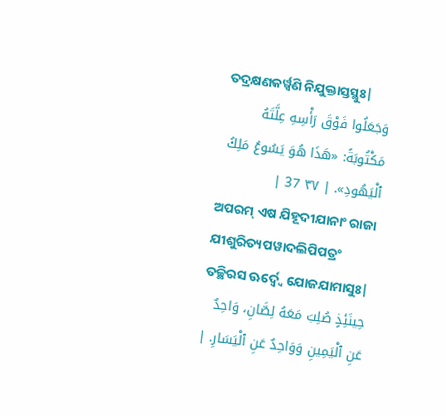ତଦ୍ରକ୍ଷଣକର୍ୱ୍ୱଣି ନିଯୁକ୍ତାସ୍ତସ୍ଥୁଃ|
وَجَعَلُوا فَوْقَ رَأْسِهِ عِلَّتَهُ مَكْتُوبَةً: «هَذَا هُوَ يَسُوعُ مَلِكُ ٱلْيَهُودِ». | ٣٧ 37 |
ଅପରମ୍ ଏଷ ଯିହୂଦୀଯାନାଂ ରାଜା ଯୀଶୁରିତ୍ୟପୱାଦଲିପିପତ୍ରଂ ତଚ୍ଛିରସ ଊର୍ଦ୍ୱ୍ୱେ ଯୋଜଯାମାସୁଃ|
حِينَئِذٍ صُلِبَ مَعَهُ لِصَّانِ، وَاحِدٌ عَنِ ٱلْيَمِينِ وَوَاحِدٌ عَنِ ٱلْيَسَارِ. |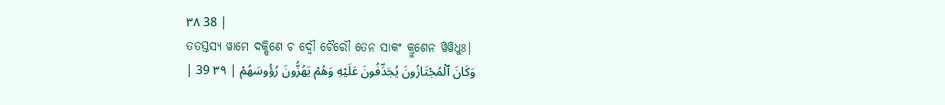٣٨ 38 |
ତତସ୍ତସ୍ୟ ୱାମେ ଦକ୍ଷିଣେ ଚ ଦ୍ୱୌ ଚୈରୌ ତେନ ସାକଂ କ୍ରୁଶେନ ୱିୱିଧୁଃ|
وَكَانَ ٱلْمُجْتَازُونَ يُجَدِّفُونَ عَلَيْهِ وَهُمْ يَهُزُّونَ رُؤُوسَهُمْ | ٣٩ 39 |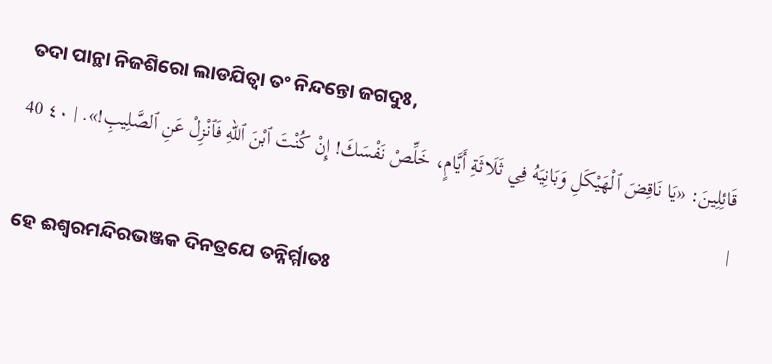ତଦା ପାନ୍ଥା ନିଜଶିରୋ ଲାଡଯିତ୍ୱା ତଂ ନିନ୍ଦନ୍ତୋ ଜଗଦୁଃ,
قَائِلِينَ: «يَا نَاقِضَ ٱلْهَيْكَلِ وَبَانِيَهُ فِي ثَلَاثَةِ أَيَّامٍ، خَلِّصْ نَفْسَكَ! إِنْ كُنْتَ ٱبْنَ ٱللهِ فَٱنْزِلْ عَنِ ٱلصَّلِيبِ!». | ٤٠ 40 |
ହେ ଈଶ୍ୱରମନ୍ଦିରଭଞ୍ଜକ ଦିନତ୍ରଯେ ତନ୍ନିର୍ମ୍ମାତଃ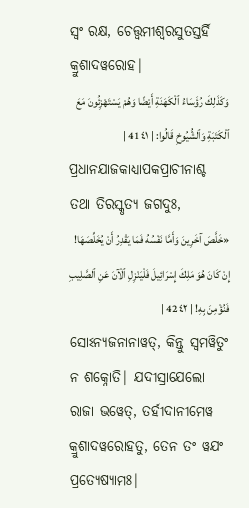ସ୍ୱଂ ରକ୍ଷ, ଚେତ୍ତ୍ୱମୀଶ୍ୱରସୁତସ୍ତର୍ହି କ୍ରୁଶାଦୱରୋହ|
وَكَذَلِكَ رُؤَسَاءُ ٱلْكَهَنَةِ أَيْضًا وَهُمْ يَسْتَهْزِئُونَ مَعَ ٱلْكَتَبَةِ وَٱلشُّيُوخِ قَالُوا: | ٤١ 41 |
ପ୍ରଧାନଯାଜକାଧ୍ୟାପକପ୍ରାଚୀନାଶ୍ଚ ତଥା ତିରସ୍କୃତ୍ୟ ଜଗଦୁଃ,
«خَلَّصَ آخَرِينَ وَأَمَّا نَفْسُهُ فَمَا يَقْدِرُ أَنْ يُخَلِّصَهَا! إِنْ كَانَ هُوَ مَلِكَ إِسْرَائِيلَ فَلْيَنْزِلِ ٱلْآنَ عَنِ ٱلصَّلِيبِ فَنُؤْمِنَ بِهِ! | ٤٢ 42 |
ସୋଽନ୍ୟଜନାନାୱତ୍, କିନ୍ତୁ ସ୍ୱମୱିତୁଂ ନ ଶକ୍ନୋତି| ଯଦୀସ୍ରାଯେଲୋ ରାଜା ଭୱେତ୍, ତର୍ହୀଦାନୀମେୱ କ୍ରୁଶାଦୱରୋହତୁ, ତେନ ତଂ ୱଯଂ ପ୍ରତ୍ୟେଷ୍ୟାମଃ|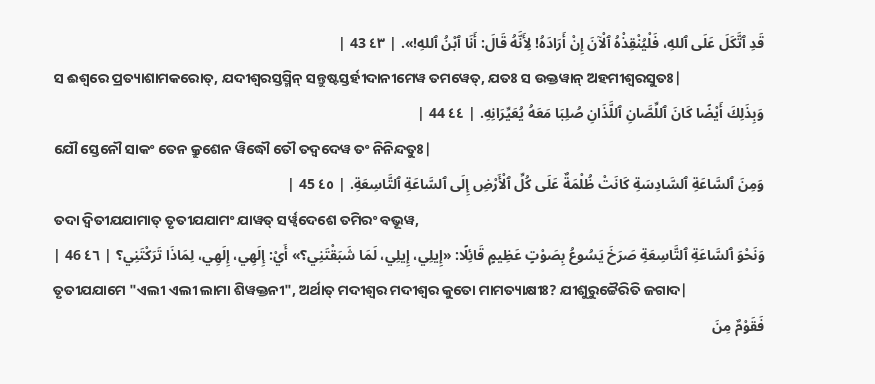قَدِ ٱتَّكَلَ عَلَى ٱللهِ، فَلْيُنْقِذْهُ ٱلْآنَ إِنْ أَرَادَهُ! لِأَنَّهُ قَالَ: أَنَا ٱبْنُ ٱللهِ!». | ٤٣ 43 |
ସ ଈଶ୍ୱରେ ପ୍ରତ୍ୟାଶାମକରୋତ୍, ଯଦୀଶ୍ୱରସ୍ତସ୍ମିନ୍ ସନ୍ତୁଷ୍ଟସ୍ତର୍ହୀଦାନୀମେୱ ତମୱେତ୍, ଯତଃ ସ ଉକ୍ତୱାନ୍ ଅହମୀଶ୍ୱରସୁତଃ|
وَبِذَلِكَ أَيْضًا كَانَ ٱللِّصَّانِ ٱللَّذَانِ صُلِبَا مَعَهُ يُعَيِّرَانِهِ. | ٤٤ 44 |
ଯୌ ସ୍ତେନୌ ସାକଂ ତେନ କ୍ରୁଶେନ ୱିଦ୍ଧୌ ତୌ ତଦ୍ୱଦେୱ ତଂ ନିନିନ୍ଦତୁଃ|
وَمِنَ ٱلسَّاعَةِ ٱلسَّادِسَةِ كَانَتْ ظُلْمَةٌ عَلَى كُلِّ ٱلْأَرْضِ إِلَى ٱلسَّاعَةِ ٱلتَّاسِعَةِ. | ٤٥ 45 |
ତଦା ଦ୍ୱିତୀଯଯାମାତ୍ ତୃତୀଯଯାମଂ ଯାୱତ୍ ସର୍ୱ୍ୱଦେଶେ ତମିରଂ ବଭୂୱ,
وَنَحْوَ ٱلسَّاعَةِ ٱلتَّاسِعَةِ صَرَخَ يَسُوعُ بِصَوْتٍ عَظِيمٍ قَائِلًا: «إِيلِي، إِيلِي، لَمَا شَبَقْتَنِي؟» أَيْ: إِلَهِي، إِلَهِي، لِمَاذَا تَرَكْتَنِي؟ | ٤٦ 46 |
ତୃତୀଯଯାମେ "ଏଲୀ ଏଲୀ ଲାମା ଶିୱକ୍ତନୀ", ଅର୍ଥାତ୍ ମଦୀଶ୍ୱର ମଦୀଶ୍ୱର କୁତୋ ମାମତ୍ୟାକ୍ଷୀଃ? ଯୀଶୁରୁଚ୍ଚୈରିତି ଜଗାଦ|
فَقَوْمٌ مِنَ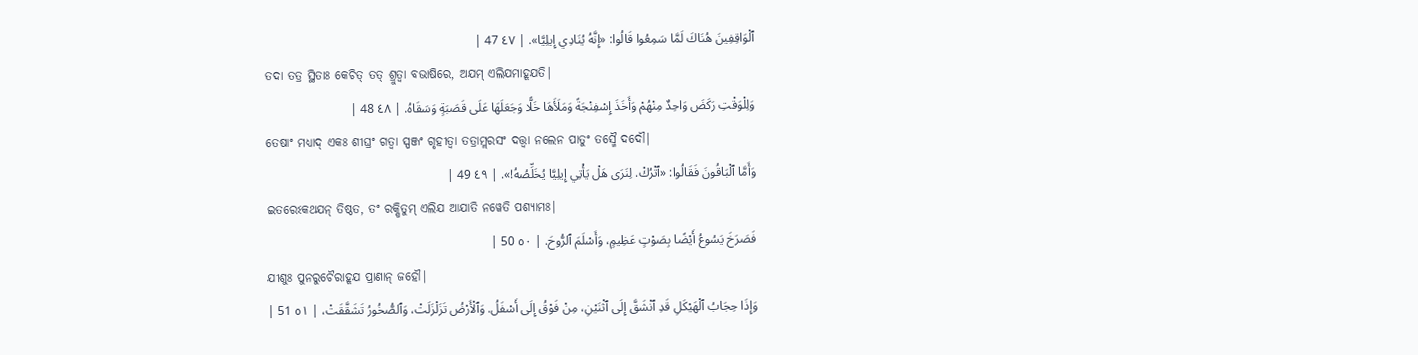ٱلْوَاقِفِينَ هُنَاكَ لَمَّا سَمِعُوا قَالُوا: «إِنَّهُ يُنَادِي إِيلِيَّا». | ٤٧ 47 |
ତଦା ତତ୍ର ସ୍ଥିତାଃ କେଚିତ୍ ତତ୍ ଶ୍ରୁତ୍ୱା ବଭାଷିରେ, ଅଯମ୍ ଏଲିଯମାହୂଯତି|
وَلِلْوَقْتِ رَكَضَ وَاحِدٌ مِنْهُمْ وَأَخَذَ إِسْفِنْجَةً وَمَلَأَهَا خَلًّا وَجَعَلَهَا عَلَى قَصَبَةٍ وَسَقَاهُ. | ٤٨ 48 |
ତେଷାଂ ମଧ୍ୟାଦ୍ ଏକଃ ଶୀଘ୍ରଂ ଗତ୍ୱା ସ୍ପଞ୍ଜଂ ଗୃହୀତ୍ୱା ତତ୍ରାମ୍ଲରସଂ ଦତ୍ତ୍ୱା ନଲେନ ପାତୁଂ ତସ୍ମୈ ଦଦୌ|
وَأَمَّا ٱلْبَاقُونَ فَقَالُوا: «ٱتْرُكْ. لِنَرَى هَلْ يَأْتِي إِيلِيَّا يُخَلِّصُهُ!». | ٤٩ 49 |
ଇତରେଽକଥଯନ୍ ତିଷ୍ଠତ, ତଂ ରକ୍ଷିତୁମ୍ ଏଲିଯ ଆଯାତି ନୱେତି ପଶ୍ୟାମଃ|
فَصَرَخَ يَسُوعُ أَيْضًا بِصَوْتٍ عَظِيمٍ، وَأَسْلَمَ ٱلرُّوحَ. | ٥٠ 50 |
ଯୀଶୁଃ ପୁନରୁଚୈରାହୂଯ ପ୍ରାଣାନ୍ ଜହୌ|
وَإِذَا حِجَابُ ٱلْهَيْكَلِ قَدِ ٱنْشَقَّ إِلَى ٱثْنَيْنِ، مِنْ فَوْقُ إِلَى أَسْفَلُ. وَٱلْأَرْضُ تَزَلْزَلَتْ، وَٱلصُّخُورُ تَشَقَّقَتْ، | ٥١ 51 |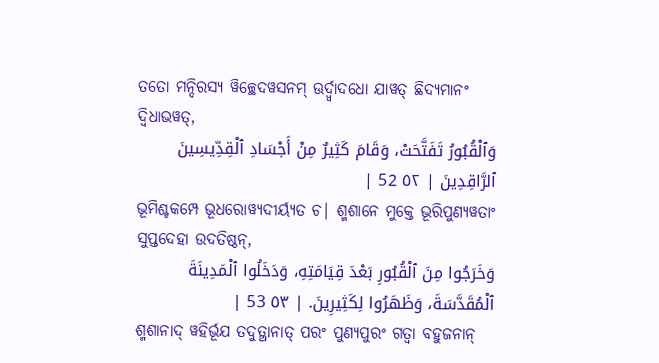ତତୋ ମନ୍ଦିରସ୍ୟ ୱିଚ୍ଛେଦୱସନମ୍ ଊର୍ଦ୍ୱ୍ୱାଦଧୋ ଯାୱତ୍ ଛିଦ୍ୟମାନଂ ଦ୍ୱିଧାଭୱତ୍,
وَٱلْقُبُورُ تَفَتَّحَتْ، وَقَامَ كَثِيرٌ مِنْ أَجْسَادِ ٱلْقِدِّيسِينَ ٱلرَّاقِدِينَ | ٥٢ 52 |
ଭୂମିଶ୍ଚକମ୍ପେ ଭୂଧରୋୱ୍ୟଦୀର୍ୟ୍ୟତ ଚ| ଶ୍ମଶାନେ ମୁକ୍ତେ ଭୂରିପୁଣ୍ୟୱତାଂ ସୁପ୍ତଦେହା ଉଦତିଷ୍ଠନ୍,
وَخَرَجُوا مِنَ ٱلْقُبُورِ بَعْدَ قِيَامَتِهِ، وَدَخَلُوا ٱلْمَدِينَةَ ٱلْمُقَدَّسَةَ، وَظَهَرُوا لِكَثِيرِينَ. | ٥٣ 53 |
ଶ୍ମଶାନାଦ୍ ୱହିର୍ଭୂଯ ତଦୁତ୍ଥାନାତ୍ ପରଂ ପୁଣ୍ୟପୁରଂ ଗତ୍ୱା ବହୁଜନାନ୍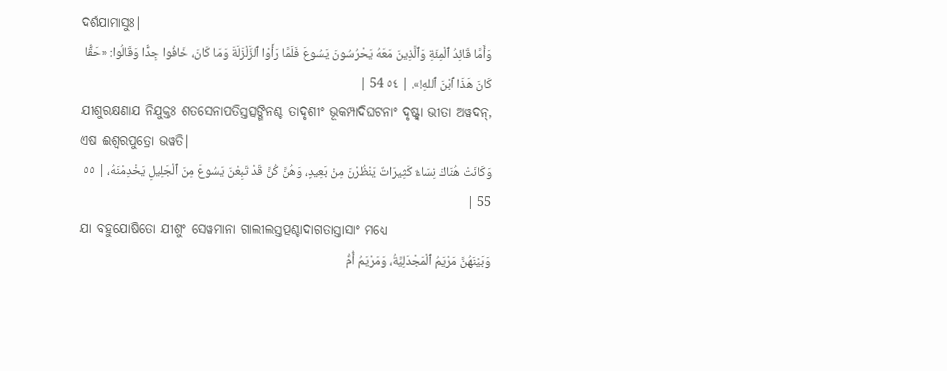ଦର୍ଶଯାମାସୁଃ|
وَأَمَّا قَائِدُ ٱلْمِئَةِ وَٱلَّذِينَ مَعَهُ يَحْرُسُونَ يَسُوعَ فَلَمَّا رَأَوْا ٱلزَّلْزَلَةَ وَمَا كَانَ، خَافُوا جِدًّا وَقَالُوا: «حَقًّا كَانَ هَذَا ٱبْنَ ٱللهِ!». | ٥٤ 54 |
ଯୀଶୁରକ୍ଷଣାଯ ନିଯୁକ୍ତଃ ଶତସେନାପତିସ୍ତତ୍ସଙ୍ଗିନଶ୍ଚ ତାଦୃଶୀଂ ଭୂକମ୍ପାଦିଘଟନାଂ ଦୃଷ୍ଟ୍ୱା ଭୀତା ଅୱଦନ୍, ଏଷ ଈଶ୍ୱରପୁତ୍ରୋ ଭୱତି|
وَكَانَتْ هُنَاكَ نِسَاءٌ كَثِيرَاتٌ يَنْظُرْنَ مِنْ بَعِيدٍ، وَهُنَّ كُنَّ قَدْ تَبِعْنَ يَسُوعَ مِنَ ٱلْجَلِيلِ يَخْدِمْنَهُ، | ٥٥ 55 |
ଯା ବହୁଯୋଷିତୋ ଯୀଶୁଂ ସେୱମାନା ଗାଲୀଲସ୍ତତ୍ପଶ୍ଚାଦାଗତାସ୍ତାସାଂ ମଧ୍ୟେ
وَبَيْنَهُنَّ مَرْيَمُ ٱلْمَجْدَلِيَّةُ، وَمَرْيَمُ أُمُّ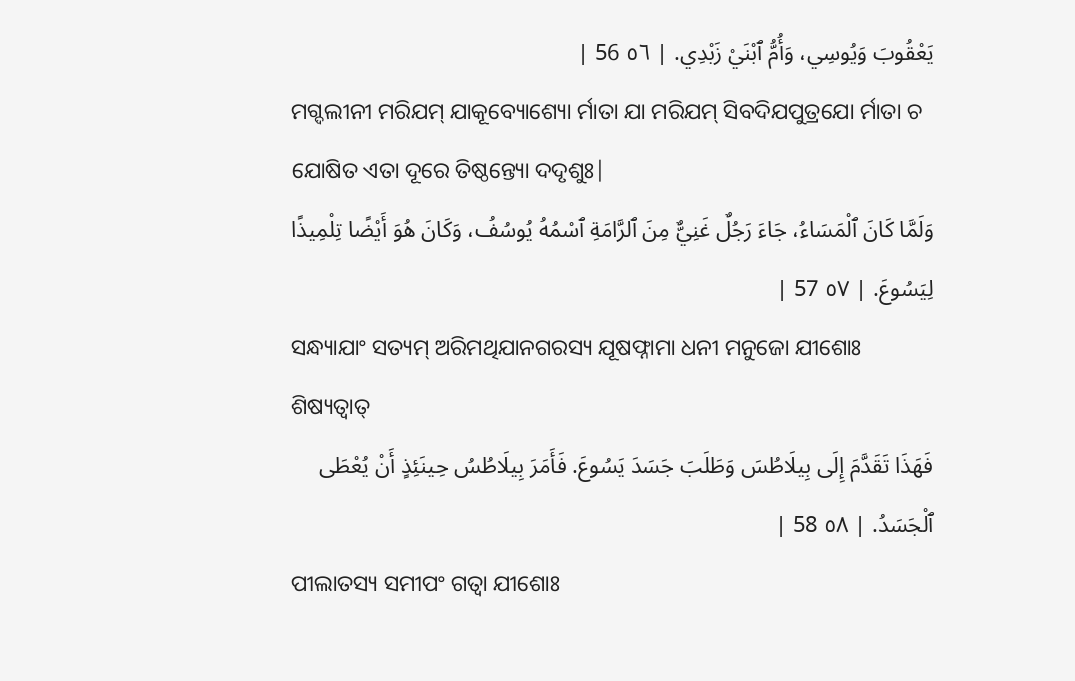يَعْقُوبَ وَيُوسِي، وَأُمُّ ٱبْنَيْ زَبْدِي. | ٥٦ 56 |
ମଗ୍ଦଲୀନୀ ମରିଯମ୍ ଯାକୂବ୍ୟୋଶ୍ୟୋ ର୍ମାତା ଯା ମରିଯମ୍ ସିବଦିଯପୁତ୍ରଯୋ ର୍ମାତା ଚ ଯୋଷିତ ଏତା ଦୂରେ ତିଷ୍ଠନ୍ତ୍ୟୋ ଦଦୃଶୁଃ|
وَلَمَّا كَانَ ٱلْمَسَاءُ، جَاءَ رَجُلٌ غَنِيٌّ مِنَ ٱلرَّامَةِ ٱسْمُهُ يُوسُفُ، وَكَانَ هُوَ أَيْضًا تِلْمِيذًا لِيَسُوعَ. | ٥٧ 57 |
ସନ୍ଧ୍ୟାଯାଂ ସତ୍ୟମ୍ ଅରିମଥିଯାନଗରସ୍ୟ ଯୂଷଫ୍ନାମା ଧନୀ ମନୁଜୋ ଯୀଶୋଃ ଶିଷ୍ୟତ୍ୱାତ୍
فَهَذَا تَقَدَّمَ إِلَى بِيلَاطُسَ وَطَلَبَ جَسَدَ يَسُوعَ. فَأَمَرَ بِيلَاطُسُ حِينَئِذٍ أَنْ يُعْطَى ٱلْجَسَدُ. | ٥٨ 58 |
ପୀଲାତସ୍ୟ ସମୀପଂ ଗତ୍ୱା ଯୀଶୋଃ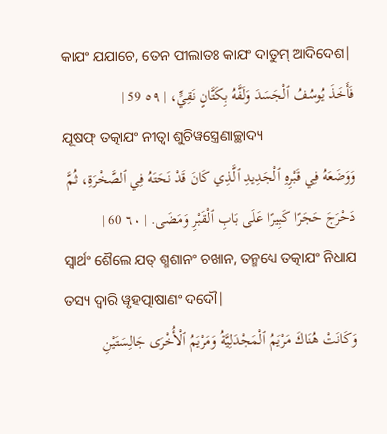କାଯଂ ଯଯାଚେ, ତେନ ପୀଲାତଃ କାଯଂ ଦାତୁମ୍ ଆଦିଦେଶ|
فَأَخَذَ يُوسُفُ ٱلْجَسَدَ وَلَفَّهُ بِكَتَّانٍ نَقِيٍّ، | ٥٩ 59 |
ଯୂଷଫ୍ ତତ୍କାଯଂ ନୀତ୍ୱା ଶୁଚିୱସ୍ତ୍ରେଣାଚ୍ଛାଦ୍ୟ
وَوَضَعَهُ فِي قَبْرِهِ ٱلْجَدِيدِ ٱلَّذِي كَانَ قَدْ نَحَتَهُ فِي ٱلصَّخْرَةِ، ثُمَّ دَحْرَجَ حَجَرًا كَبِيرًا عَلَى بَابِ ٱلْقَبْرِ وَمَضَى. | ٦٠ 60 |
ସ୍ୱାର୍ଥଂ ଶୈଲେ ଯତ୍ ଶ୍ମଶାନଂ ଚଖାନ, ତନ୍ମଧ୍ୟେ ତତ୍କାଯଂ ନିଧାଯ ତସ୍ୟ ଦ୍ୱାରି ୱୃହତ୍ପାଷାଣଂ ଦଦୌ|
وَكَانَتْ هُنَاكَ مَرْيَمُ ٱلْمَجْدَلِيَّةُ وَمَرْيَمُ ٱلْأُخْرَى جَالِسَتَيْنِ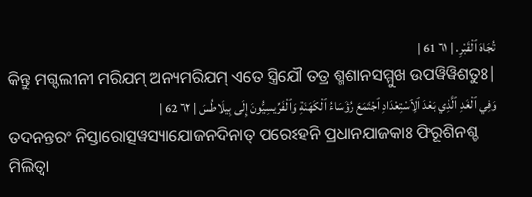تُجَاهَ ٱلْقَبْرِ. | ٦١ 61 |
କିନ୍ତୁ ମଗ୍ଦଲୀନୀ ମରିଯମ୍ ଅନ୍ୟମରିଯମ୍ ଏତେ ସ୍ତ୍ରିଯୌ ତତ୍ର ଶ୍ମଶାନସମ୍ମୁଖ ଉପୱିୱିଶତୁଃ|
وَفِي ٱلْغَدِ ٱلَّذِي بَعْدَ ٱلِٱسْتِعْدَادِ ٱجْتَمَعَ رُؤَسَاءُ ٱلْكَهَنَةِ وَٱلْفَرِّيسِيُّونَ إِلَى بِيلَاطُسَ | ٦٢ 62 |
ତଦନନ୍ତରଂ ନିସ୍ତାରୋତ୍ସୱସ୍ୟାଯୋଜନଦିନାତ୍ ପରେଽହନି ପ୍ରଧାନଯାଜକାଃ ଫିରୂଶିନଶ୍ଚ ମିଲିତ୍ୱା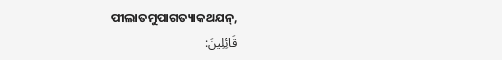ପୀଲାତମୁପାଗତ୍ୟାକଥଯନ୍,
قَائِلِينَ: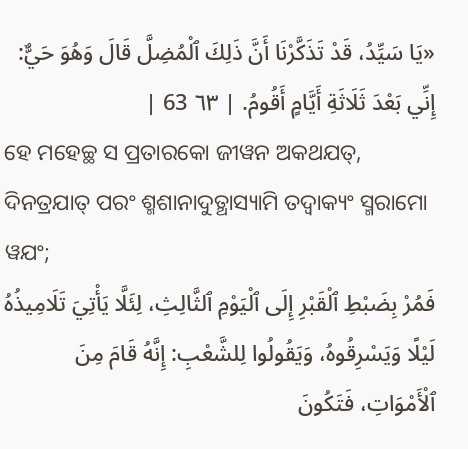«يَا سَيِّدُ، قَدْ تَذَكَّرْنَا أَنَّ ذَلِكَ ٱلْمُضِلَّ قَالَ وَهُوَ حَيٌّ: إِنِّي بَعْدَ ثَلَاثَةِ أَيَّامٍ أَقُومُ. | ٦٣ 63 |
ହେ ମହେଚ୍ଛ ସ ପ୍ରତାରକୋ ଜୀୱନ ଅକଥଯତ୍, ଦିନତ୍ରଯାତ୍ ପରଂ ଶ୍ମଶାନାଦୁତ୍ଥାସ୍ୟାମି ତଦ୍ୱାକ୍ୟଂ ସ୍ମରାମୋ ୱଯଂ;
فَمُرْ بِضَبْطِ ٱلْقَبْرِ إِلَى ٱلْيَوْمِ ٱلثَّالِثِ، لِئَلَّا يَأْتِيَ تَلَامِيذُهُ لَيْلًا وَيَسْرِقُوهُ، وَيَقُولُوا لِلشَّعْبِ: إِنَّهُ قَامَ مِنَ ٱلْأَمْوَاتِ، فَتَكُونَ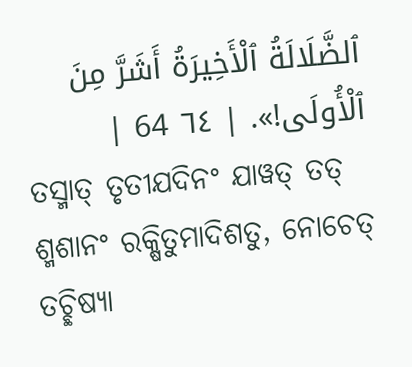ٱلضَّلَالَةُ ٱلْأَخِيرَةُ أَشَرَّ مِنَ ٱلْأُولَى!». | ٦٤ 64 |
ତସ୍ମାତ୍ ତୃତୀଯଦିନଂ ଯାୱତ୍ ତତ୍ ଶ୍ମଶାନଂ ରକ୍ଷିତୁମାଦିଶତୁ, ନୋଚେତ୍ ତଚ୍ଛିଷ୍ୟା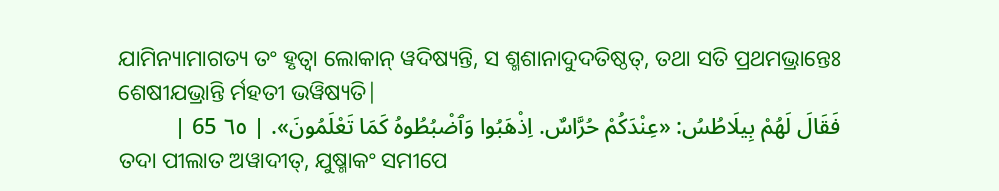ଯାମିନ୍ୟାମାଗତ୍ୟ ତଂ ହୃତ୍ୱା ଲୋକାନ୍ ୱଦିଷ୍ୟନ୍ତି, ସ ଶ୍ମଶାନାଦୁଦତିଷ୍ଠତ୍, ତଥା ସତି ପ୍ରଥମଭ୍ରାନ୍ତେଃ ଶେଷୀଯଭ୍ରାନ୍ତି ର୍ମହତୀ ଭୱିଷ୍ୟତି|
فَقَالَ لَهُمْ بِيلَاطُسُ: «عِنْدَكُمْ حُرَّاسٌ. اِذْهَبُوا وَٱضْبُطُوهُ كَمَا تَعْلَمُونَ». | ٦٥ 65 |
ତଦା ପୀଲାତ ଅୱାଦୀତ୍, ଯୁଷ୍ମାକଂ ସମୀପେ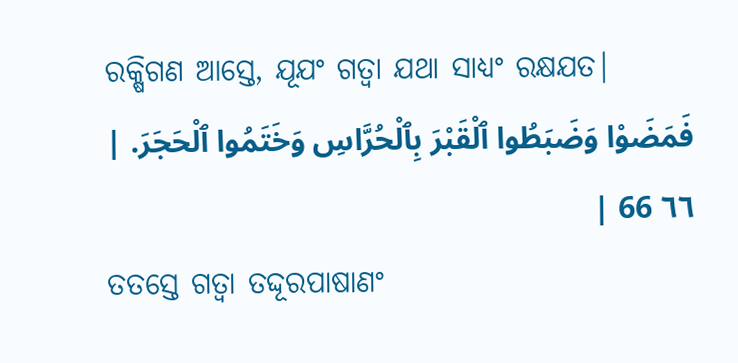ରକ୍ଷିଗଣ ଆସ୍ତେ, ଯୂଯଂ ଗତ୍ୱା ଯଥା ସାଧ୍ୟଂ ରକ୍ଷଯତ|
فَمَضَوْا وَضَبَطُوا ٱلْقَبْرَ بِٱلْحُرَّاسِ وَخَتَمُوا ٱلْحَجَرَ. | ٦٦ 66 |
ତତସ୍ତେ ଗତ୍ୱା ତଦ୍ଦୂରପାଷାଣଂ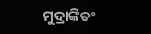ମୁଦ୍ରାଙ୍କିତଂ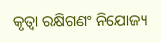କୃତ୍ୱା ରକ୍ଷିଗଣଂ ନିଯୋଜ୍ୟ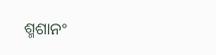ଶ୍ମଶାନଂ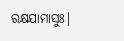ରକ୍ଷଯାମାସୁଃ|